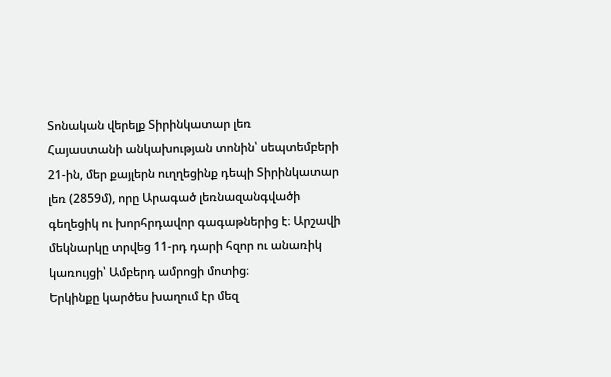Տոնական վերելք Տիրինկատար լեռ
Հայաստանի անկախության տոնին՝ սեպտեմբերի 21-ին, մեր քայլերն ուղղեցինք դեպի Տիրինկատար լեռ (2859մ), որը Արագած լեռնազանգվածի գեղեցիկ ու խորհրդավոր գագաթներից է։ Արշավի մեկնարկը տրվեց 11-րդ դարի հզոր ու անառիկ կառույցի՝ Ամբերդ ամրոցի մոտից։
Երկինքը կարծես խաղում էր մեզ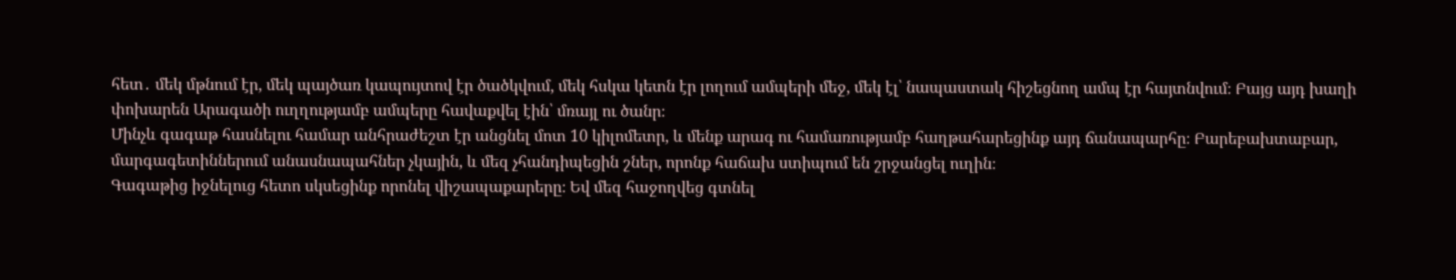հետ․ մեկ մթնում էր, մեկ պայծառ կապույտով էր ծածկվում, մեկ հսկա կետն էր լողում ամպերի մեջ, մեկ էլ՝ նապաստակ հիշեցնող ամպ էր հայտնվում։ Բայց այդ խաղի փոխարեն Արագածի ուղղությամբ ամպերը հավաքվել էին՝ մռայլ ու ծանր։
Մինչև գագաթ հասնելու համար անհրաժեշտ էր անցնել մոտ 10 կիլոմետր, և մենք արագ ու համառությամբ հաղթահարեցինք այդ ճանապարհը։ Բարեբախտաբար, մարգագետիններում անասնապահներ չկային, և մեզ չհանդիպեցին շներ, որոնք հաճախ ստիպում են շրջանցել ուղին։
Գագաթից իջնելուց հետո սկսեցինք որոնել վիշապաքարերը։ Եվ մեզ հաջողվեց գտնել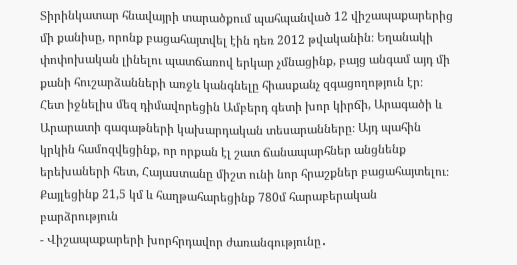Տիրինկատար հնավայրի տարածքում պահպանված 12 վիշապաքարերից մի քանիսը, որոնք բացահայտվել էին դեռ 2012 թվականին։ Եղանակի փոփոխական լինելու պատճառով երկար չմնացինք, բայց անգամ այդ մի քանի հուշարձանների առջև կանգնելը հիասքանչ զգացողոթյուն էր։
Հետ իջնելիս մեզ դիմավորեցին Ամբերդ գետի խոր կիրճի, Արագածի և Արարատի գագաթների կախարդական տեսարանները։ Այդ պահին կրկին համոզվեցինք, որ որքան էլ շատ ճանապարհներ անցնենք երեխաների հետ, Հայաստանը միշտ ունի նոր հրաշքներ բացահայտելու։
Քայլեցինք 21,5 կմ և հաղթահարեցինք 780մ հարաբերական բարձրություն
- Վիշապաքարերի խորհրդավոր ժառանգությունը․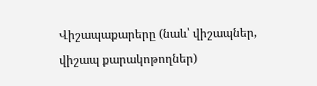Վիշապաքարերը (նաև՝ վիշապներ, վիշապ քարակոթողներ)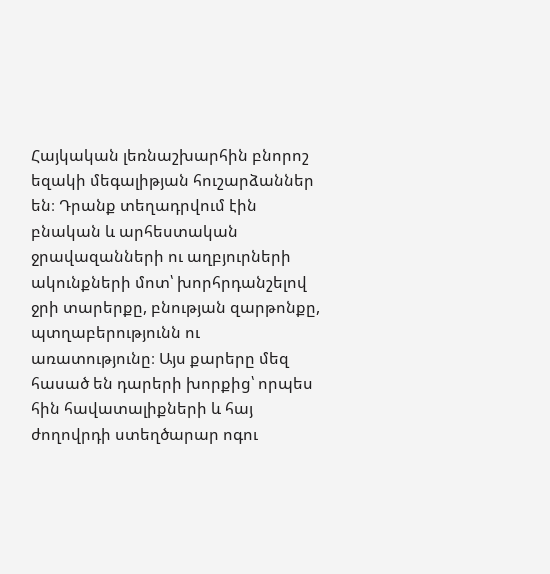Հայկական լեռնաշխարհին բնորոշ եզակի մեգալիթյան հուշարձաններ են։ Դրանք տեղադրվում էին բնական և արհեստական ջրավազանների ու աղբյուրների ակունքների մոտ՝ խորհրդանշելով ջրի տարերքը, բնության զարթոնքը, պտղաբերությունն ու առատությունը։ Այս քարերը մեզ հասած են դարերի խորքից՝ որպես հին հավատալիքների և հայ ժողովրդի ստեղծարար ոգու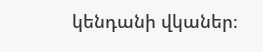կենդանի վկաներ։